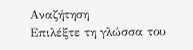Αναζήτηση
Επιλέξτε τη γλώσσα του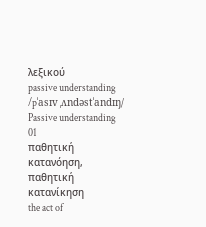λεξικού
passive understanding
/pˈasɪv ˌʌndəstˈandɪŋ/
Passive understanding
01
παθητική κατανόηση, παθητική κατανίκηση
the act of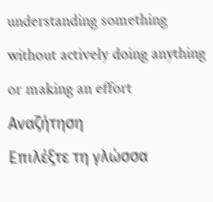understanding something without actively doing anything or making an effort
Αναζήτηση
Επιλέξτε τη γλώσσα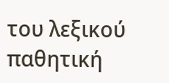του λεξικού
παθητική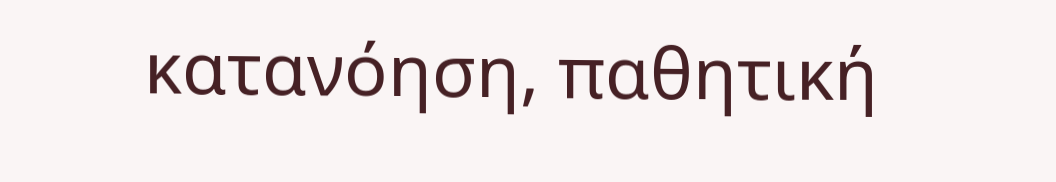κατανόηση, παθητική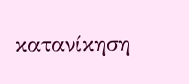κατανίκηση